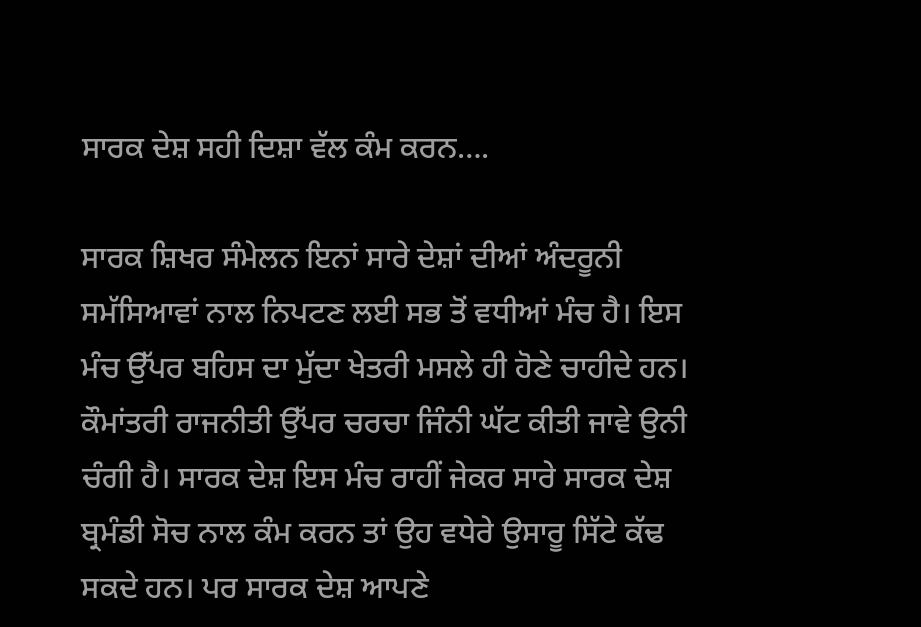ਸਾਰਕ ਦੇਸ਼ ਸਹੀ ਦਿਸ਼ਾ ਵੱਲ ਕੰਮ ਕਰਨ….

ਸਾਰਕ ਸ਼ਿਖਰ ਸੰਮੇਲਨ ਇਨਾਂ ਸਾਰੇ ਦੇਸ਼ਾਂ ਦੀਆਂ ਅੰਦਰੂਨੀ ਸਮੱਸਿਆਵਾਂ ਨਾਲ ਨਿਪਟਣ ਲਈ ਸਭ ਤੋਂ ਵਧੀਆਂ ਮੰਚ ਹੈ। ਇਸ ਮੰਚ ਉੱਪਰ ਬਹਿਸ ਦਾ ਮੁੱਦਾ ਖੇਤਰੀ ਮਸਲੇ ਹੀ ਹੋਣੇ ਚਾਹੀਦੇ ਹਨ। ਕੌਮਾਂਤਰੀ ਰਾਜਨੀਤੀ ਉੱਪਰ ਚਰਚਾ ਜਿੰਨੀ ਘੱਟ ਕੀਤੀ ਜਾਵੇ ਉਨੀ ਚੰਗੀ ਹੈ। ਸਾਰਕ ਦੇਸ਼ ਇਸ ਮੰਚ ਰਾਹੀਂ ਜੇਕਰ ਸਾਰੇ ਸਾਰਕ ਦੇਸ਼ ਬ੍ਰਮੰਡੀ ਸੋਚ ਨਾਲ ਕੰਮ ਕਰਨ ਤਾਂ ਉਹ ਵਧੇਰੇ ਉਸਾਰੂ ਸਿੱਟੇ ਕੱਢ ਸਕਦੇ ਹਨ। ਪਰ ਸਾਰਕ ਦੇਸ਼ ਆਪਣੇ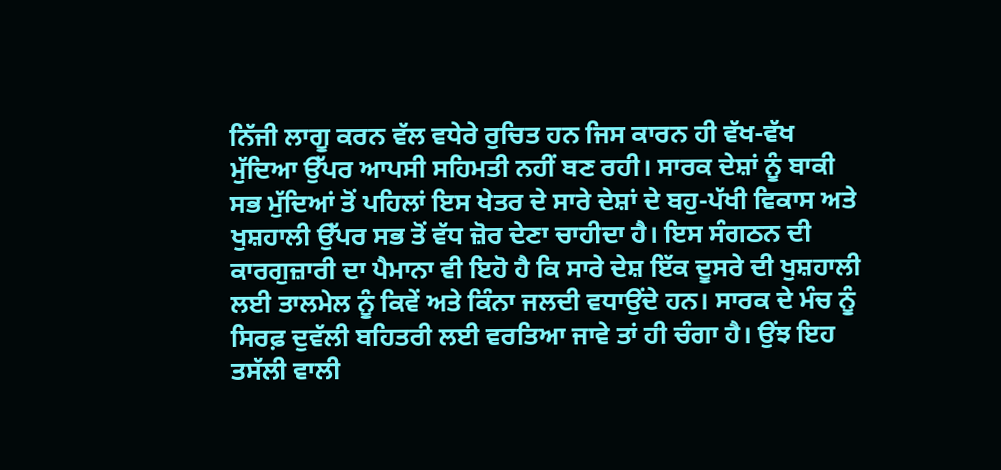ਨਿੱਜੀ ਲਾਗੂ ਕਰਨ ਵੱਲ ਵਧੇਰੇ ਰੁਚਿਤ ਹਨ ਜਿਸ ਕਾਰਨ ਹੀ ਵੱਖ-ਵੱਖ ਮੁੱਦਿਆ ਉੱਪਰ ਆਪਸੀ ਸਹਿਮਤੀ ਨਹੀਂ ਬਣ ਰਹੀ। ਸਾਰਕ ਦੇਸ਼ਾਂ ਨੂੰ ਬਾਕੀ ਸਭ ਮੁੱਦਿਆਂ ਤੋਂ ਪਹਿਲਾਂ ਇਸ ਖੇਤਰ ਦੇ ਸਾਰੇ ਦੇਸ਼ਾਂ ਦੇ ਬਹੁ-ਪੱਖੀ ਵਿਕਾਸ ਅਤੇ ਖੁਸ਼ਹਾਲੀ ਉੱਪਰ ਸਭ ਤੋਂ ਵੱਧ ਜ਼ੋਰ ਦੇਣਾ ਚਾਹੀਦਾ ਹੈ। ਇਸ ਸੰਗਠਨ ਦੀ ਕਾਰਗੁਜ਼ਾਰੀ ਦਾ ਪੈਮਾਨਾ ਵੀ ਇਹੋ ਹੈ ਕਿ ਸਾਰੇ ਦੇਸ਼ ਇੱਕ ਦੂਸਰੇ ਦੀ ਖੁਸ਼ਹਾਲੀ ਲਈ ਤਾਲਮੇਲ ਨੂੰ ਕਿਵੇਂ ਅਤੇ ਕਿੰਨਾ ਜਲਦੀ ਵਧਾਉਂਦੇ ਹਨ। ਸਾਰਕ ਦੇ ਮੰਚ ਨੂੰ ਸਿਰਫ਼ ਦੁਵੱਲੀ ਬਹਿਤਰੀ ਲਈ ਵਰਤਿਆ ਜਾਵੇ ਤਾਂ ਹੀ ਚੰਗਾ ਹੈ। ਉਂਝ ਇਹ ਤਸੱਲੀ ਵਾਲੀ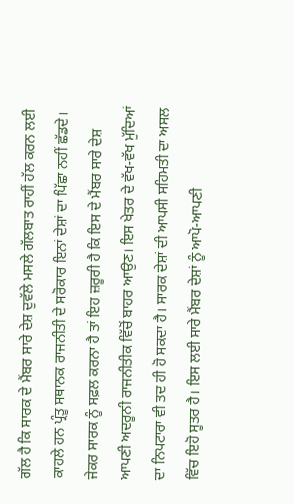ਗੱਲ ਹੈ ਕਿ ਸਾਰਕ ਦੇ ਮੈਂਬਰ ਸਾਰੇ ਦੇਸ਼ ਦੁਵੱਲੇ ਮਸਲੇ ਗੱਲਬਾਤ ਰਾਹੀਂ ਹੱਲ ਕਰਨ ਲਈ ਕਾਹਲੇ ਹਨ ਪ੍ਰੰਤੂ ਸਥਾਨਕ ਰਾਜਨੀਤੀ ਦੇ ਸਰੋਕਾਰ ਇਨਾਂ ਦੇਸ਼ਾਂ ਦਾ ਪਿੱਛਾ ਨਹੀਂ ਛੱਡਦੇ। ਜੇਕਰ ਸਾਰਕ ਨੂੰ ਸਫ਼ਲ ਕਰਨਾ ਹੈ ਤਾਂ ਇਹ ਜ਼ਰੂਰੀ ਹੈ ਕਿ ਇਸ ਦੇ ਮੈਂਬਰ ਸਾਰੇ ਦੇਸ਼ ਆਪਣੀ ਅਦਰੂਨੀ ਰਾਜਨੀਤੀਕ ਵਿੱਚੋਂ ਬਾਹਰ ਆਉਣ। ਇਸ ਖੇਤਰ ਦੇ ਵੱਖ-ਵੱਖ ਮੁੱਦਿਆਂ ਦਾ ਨਿਪਟਾਰਾ ਵੀ ਤਦ ਹੀ ਹੋ ਸਕਦਾ ਹੈ। ਸਾਰਕ ਦੇਸ਼ਾਂ ਦੀ ਆਪਸੀ ਸਹਿਮਤੀ ਦਾ ਅਸਲ ਵਿੱਚ ਇਹੋ ਸੂਤਰ ਹੈ। ਇਸ ਲਈ ਸਾਰੇ ਮੈਂਬਰ ਦੇਸ਼ਾਂ ਨੂੰ ਆਪੋ-ਆਪਣੀ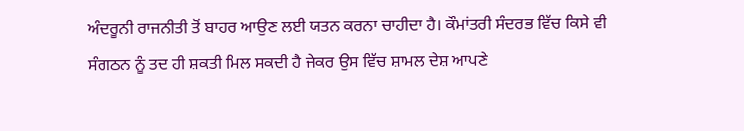ਅੰਦਰੂਨੀ ਰਾਜਨੀਤੀ ਤੋਂ ਬਾਹਰ ਆਉਣ ਲਈ ਯਤਨ ਕਰਨਾ ਚਾਹੀਦਾ ਹੈ। ਕੌਮਾਂਤਰੀ ਸੰਦਰਭ ਵਿੱਚ ਕਿਸੇ ਵੀ ਸੰਗਠਨ ਨੂੰ ਤਦ ਹੀ ਸ਼ਕਤੀ ਮਿਲ ਸਕਦੀ ਹੈ ਜੇਕਰ ਉਸ ਵਿੱਚ ਸ਼ਾਮਲ ਦੇਸ਼ ਆਪਣੇ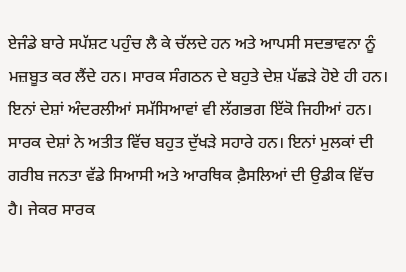ਏਜੰਡੇ ਬਾਰੇ ਸਪੱਸ਼ਟ ਪਹੁੰਚ ਲੈ ਕੇ ਚੱਲਦੇ ਹਨ ਅਤੇ ਆਪਸੀ ਸਦਭਾਵਨਾ ਨੂੰ ਮਜ਼ਬੂਤ ਕਰ ਲੈਂਦੇ ਹਨ। ਸਾਰਕ ਸੰਗਠਨ ਦੇ ਬਹੁਤੇ ਦੇਸ਼ ਪੱਛੜੇ ਹੋਏ ਹੀ ਹਨ। ਇਨਾਂ ਦੇਸ਼ਾਂ ਅੰਦਰਲੀਆਂ ਸਮੱਸਿਆਵਾਂ ਵੀ ਲੱਗਭਗ ਇੱਕੋ ਜਿਹੀਆਂ ਹਨ। ਸਾਰਕ ਦੇਸ਼ਾਂ ਨੇ ਅਤੀਤ ਵਿੱਚ ਬਹੁਤ ਦੁੱਖੜੇ ਸਹਾਰੇ ਹਨ। ਇਨਾਂ ਮੁਲਕਾਂ ਦੀ ਗਰੀਬ ਜਨਤਾ ਵੱਡੇ ਸਿਆਸੀ ਅਤੇ ਆਰਥਿਕ ਫ਼ੈਸਲਿਆਂ ਦੀ ਉਡੀਕ ਵਿੱਚ ਹੈ। ਜੇਕਰ ਸਾਰਕ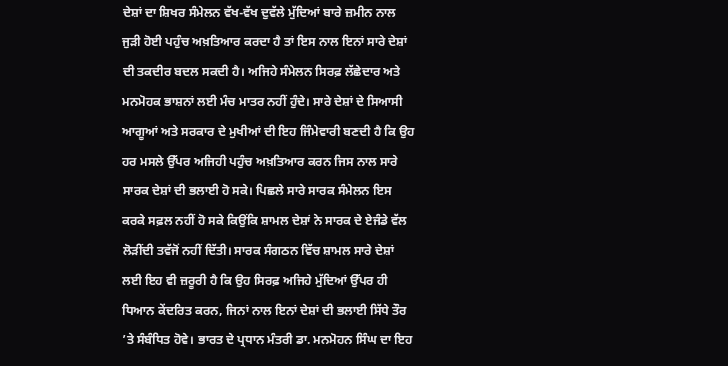ਦੇਸ਼ਾਂ ਦਾ ਸ਼ਿਖਰ ਸੰਮੇਲਨ ਵੱਖ-ਵੱਖ ਦੁਵੱਲੇ ਮੁੱਦਿਆਂ ਬਾਰੇ ਜ਼ਮੀਨ ਨਾਲ ਜੁੜੀ ਹੋਈ ਪਹੁੰਚ ਅਖ਼ਤਿਆਰ ਕਰਦਾ ਹੈ ਤਾਂ ਇਸ ਨਾਲ ਇਨਾਂ ਸਾਰੇ ਦੇਸ਼ਾਂ ਦੀ ਤਕਦੀਰ ਬਦਲ ਸਕਦੀ ਹੈ। ਅਜਿਹੇ ਸੰਮੇਲਨ ਸਿਰਫ਼ ਲੱਛੇਦਾਰ ਅਤੇ ਮਨਮੋਹਕ ਭਾਸ਼ਨਾਂ ਲਈ ਮੰਚ ਮਾਤਰ ਨਹੀਂ ਹੁੰਦੇ। ਸਾਰੇ ਦੇਸ਼ਾਂ ਦੇ ਸਿਆਸੀ ਆਗੂਆਂ ਅਤੇ ਸਰਕਾਰ ਦੇ ਮੁਖੀਆਂ ਦੀ ਇਹ ਜਿੰਮੇਵਾਰੀ ਬਣਦੀ ਹੈ ਕਿ ਉਹ ਹਰ ਮਸਲੇ ਉੱਪਰ ਅਜਿਹੀ ਪਹੁੰਚ ਅਖ਼ਤਿਆਰ ਕਰਨ ਜਿਸ ਨਾਲ ਸਾਰੇ ਸਾਰਕ ਦੇਸ਼ਾਂ ਦੀ ਭਲਾਈ ਹੋ ਸਕੇ। ਪਿਛਲੇ ਸਾਰੇ ਸਾਰਕ ਸੰਮੇਲਨ ਇਸ ਕਰਕੇ ਸਫ਼ਲ ਨਹੀਂ ਹੋ ਸਕੇ ਕਿਉਂਕਿ ਸ਼ਾਮਲ ਦੇਸ਼ਾਂ ਨੇ ਸਾਰਕ ਦੇ ਏਜੰਡੇ ਵੱਲ ਲੋੜੀਂਦੀ ਤਵੱਜੋਂ ਨਹੀਂ ਦਿੱਤੀ। ਸਾਰਕ ਸੰਗਠਨ ਵਿੱਚ ਸ਼ਾਮਲ ਸਾਰੇ ਦੇਸ਼ਾਂ ਲਈ ਇਹ ਵੀ ਜ਼ਰੂਰੀ ਹੈ ਕਿ ਉਹ ਸਿਰਫ਼ ਅਜਿਹੇ ਮੁੱਦਿਆਂ ਉੱਪਰ ਹੀ ਧਿਆਨ ਕੇਂਦਰਿਤ ਕਰਨ, ਜਿਨਾਂ ਨਾਲ ਇਨਾਂ ਦੇਸ਼ਾਂ ਦੀ ਭਲਾਈ ਸਿੱਧੇ ਤੌਰ ’ਤੇ ਸੰਬੰਧਿਤ ਹੋਵੇ। ਭਾਰਤ ਦੇ ਪ੍ਰਧਾਨ ਮੰਤਰੀ ਡਾ. ਮਨਮੋਹਨ ਸਿੰਘ ਦਾ ਇਹ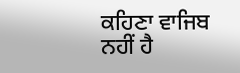ਕਹਿਣਾ ਵਾਜਿਬ ਨਹੀਂ ਹੈ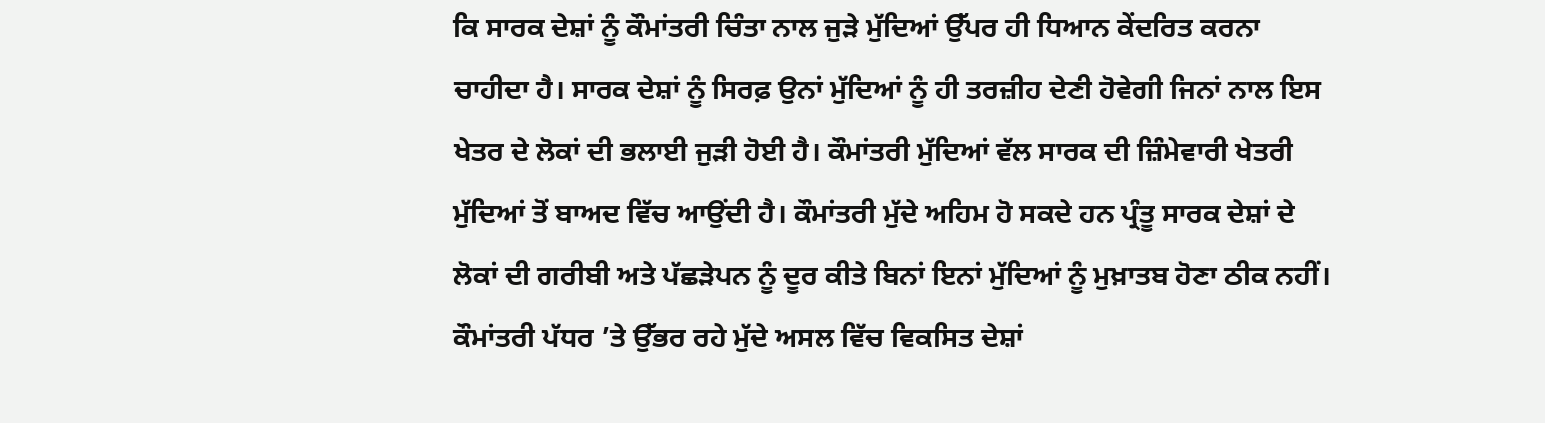ਕਿ ਸਾਰਕ ਦੇਸ਼ਾਂ ਨੂੰ ਕੌਮਾਂਤਰੀ ਚਿੰਤਾ ਨਾਲ ਜੁੜੇ ਮੁੱਦਿਆਂ ਉੱਪਰ ਹੀ ਧਿਆਨ ਕੇਂਦਰਿਤ ਕਰਨਾ ਚਾਹੀਦਾ ਹੈ। ਸਾਰਕ ਦੇਸ਼ਾਂ ਨੂੰ ਸਿਰਫ਼ ਉਨਾਂ ਮੁੱਦਿਆਂ ਨੂੰ ਹੀ ਤਰਜ਼ੀਹ ਦੇਣੀ ਹੋਵੇਗੀ ਜਿਨਾਂ ਨਾਲ ਇਸ ਖੇਤਰ ਦੇ ਲੋਕਾਂ ਦੀ ਭਲਾਈ ਜੁੜੀ ਹੋਈ ਹੈ। ਕੌਮਾਂਤਰੀ ਮੁੱਦਿਆਂ ਵੱਲ ਸਾਰਕ ਦੀ ਜ਼ਿੰਮੇਵਾਰੀ ਖੇਤਰੀ ਮੁੱਦਿਆਂ ਤੋਂ ਬਾਅਦ ਵਿੱਚ ਆਉਂਦੀ ਹੈ। ਕੌਮਾਂਤਰੀ ਮੁੱਦੇ ਅਹਿਮ ਹੋ ਸਕਦੇ ਹਨ ਪ੍ਰੰਤੂ ਸਾਰਕ ਦੇਸ਼ਾਂ ਦੇ ਲੋਕਾਂ ਦੀ ਗਰੀਬੀ ਅਤੇ ਪੱਛੜੇਪਨ ਨੂੰ ਦੂਰ ਕੀਤੇ ਬਿਨਾਂ ਇਨਾਂ ਮੁੱਦਿਆਂ ਨੂੰ ਮੁਖ਼ਾਤਬ ਹੋਣਾ ਠੀਕ ਨਹੀਂ। ਕੌਮਾਂਤਰੀ ਪੱਧਰ ’ਤੇ ਉੱਭਰ ਰਹੇ ਮੁੱਦੇ ਅਸਲ ਵਿੱਚ ਵਿਕਸਿਤ ਦੇਸ਼ਾਂ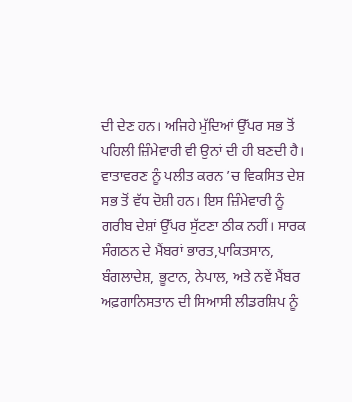ਦੀ ਦੇਣ ਹਨ। ਅਜਿਹੇ ਮੁੱਦਿਆਂ ਉੱਪਰ ਸਭ ਤੋਂ ਪਹਿਲੀ ਜ਼ਿੰਮੇਵਾਰੀ ਵੀ ਉਨਾਂ ਦੀ ਹੀ ਬਣਦੀ ਹੈ। ਵਾਤਾਵਰਣ ਨੂੰ ਪਲੀਤ ਕਰਨ ’ਚ ਵਿਕਸਿਤ ਦੇਸ਼ ਸਭ ਤੋਂ ਵੱਧ ਦੋਸ਼ੀ ਹਨ। ਇਸ ਜ਼ਿੰਮੇਵਾਰੀ ਨੂੰ ਗਰੀਬ ਦੇਸ਼ਾਂ ਉੱਪਰ ਸੁੱਟਣਾ ਠੀਕ ਨਹੀਂ। ਸਾਰਕ ਸੰਗਠਨ ਦੇ ਮੈਂਬਰਾਂ ਭਾਰਤ,ਪਾਕਿਤਸਾਨ, ਬੰਗਲਾਦੇਸ਼, ਭੂਟਾਨ, ਨੇਪਾਲ, ਅਤੇ ਨਵੇਂ ਮੈਂਬਰ ਅਫ਼ਗਾਨਿਸਤਾਨ ਦੀ ਸਿਆਸੀ ਲੀਡਰਸ਼ਿਪ ਨੂੰ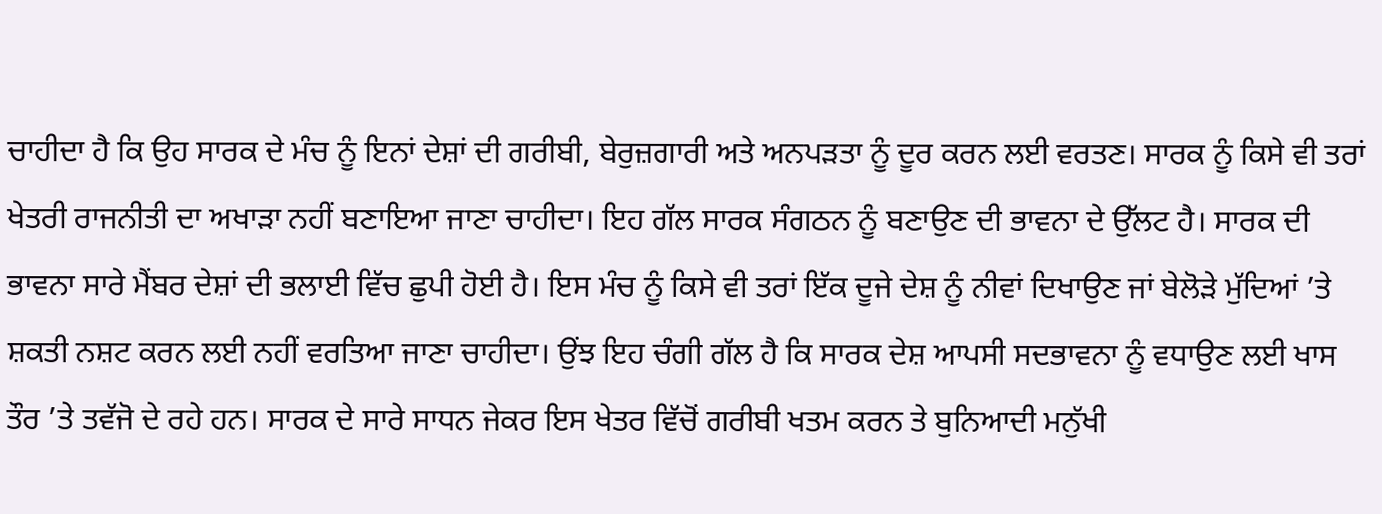ਚਾਹੀਦਾ ਹੈ ਕਿ ਉਹ ਸਾਰਕ ਦੇ ਮੰਚ ਨੂੰ ਇਨਾਂ ਦੇਸ਼ਾਂ ਦੀ ਗਰੀਬੀ, ਬੇਰੁਜ਼ਗਾਰੀ ਅਤੇ ਅਨਪੜਤਾ ਨੂੰ ਦੂਰ ਕਰਨ ਲਈ ਵਰਤਣ। ਸਾਰਕ ਨੂੰ ਕਿਸੇ ਵੀ ਤਰਾਂ ਖੇਤਰੀ ਰਾਜਨੀਤੀ ਦਾ ਅਖਾੜਾ ਨਹੀਂ ਬਣਾਇਆ ਜਾਣਾ ਚਾਹੀਦਾ। ਇਹ ਗੱਲ ਸਾਰਕ ਸੰਗਠਨ ਨੂੰ ਬਣਾਉਣ ਦੀ ਭਾਵਨਾ ਦੇ ਉੱਲਟ ਹੈ। ਸਾਰਕ ਦੀ ਭਾਵਨਾ ਸਾਰੇ ਮੈਂਬਰ ਦੇਸ਼ਾਂ ਦੀ ਭਲਾਈ ਵਿੱਚ ਛੁਪੀ ਹੋਈ ਹੈ। ਇਸ ਮੰਚ ਨੂੰ ਕਿਸੇ ਵੀ ਤਰਾਂ ਇੱਕ ਦੂਜੇ ਦੇਸ਼ ਨੂੰ ਨੀਵਾਂ ਦਿਖਾਉਣ ਜਾਂ ਬੇਲੋੜੇ ਮੁੱਦਿਆਂ ’ਤੇ ਸ਼ਕਤੀ ਨਸ਼ਟ ਕਰਨ ਲਈ ਨਹੀਂ ਵਰਤਿਆ ਜਾਣਾ ਚਾਹੀਦਾ। ਉਂਝ ਇਹ ਚੰਗੀ ਗੱਲ ਹੈ ਕਿ ਸਾਰਕ ਦੇਸ਼ ਆਪਸੀ ਸਦਭਾਵਨਾ ਨੂੰ ਵਧਾਉਣ ਲਈ ਖਾਸ ਤੌਰ ’ਤੇ ਤਵੱਜੋ ਦੇ ਰਹੇ ਹਨ। ਸਾਰਕ ਦੇ ਸਾਰੇ ਸਾਧਨ ਜੇਕਰ ਇਸ ਖੇਤਰ ਵਿੱਚੋਂ ਗਰੀਬੀ ਖਤਮ ਕਰਨ ਤੇ ਬੁਨਿਆਦੀ ਮਨੁੱਖੀ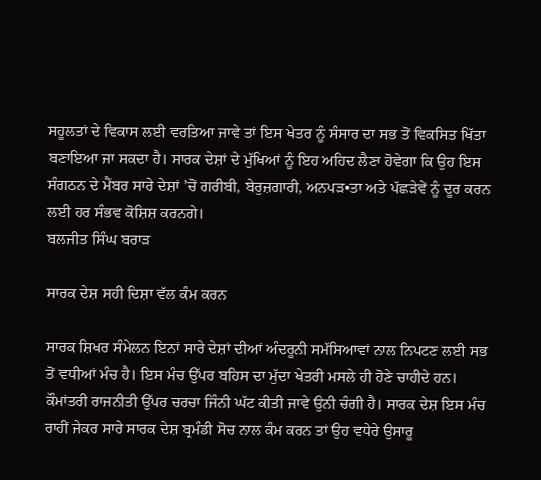ਸਹੂਲਤਾਂ ਦੇ ਵਿਕਾਸ ਲਈ ਵਰਤਿਆ ਜਾਵੇ ਤਾਂ ਇਸ ਖੇਤਰ ਨੂੰ ਸੰਸਾਰ ਦਾ ਸਭ ਤੋਂ ਵਿਕਸਿਤ ਖਿੱਤਾ ਬਣਾਇਆ ਜਾ ਸਕਦਾ ਹੈ। ਸਾਰਕ ਦੇਸ਼ਾਂ ਦੇ ਮੁੱਖਿਆਂ ਨੂੰ ਇਹ ਅਹਿਦ ਲੈਣਾ ਹੋਵੇਗਾ ਕਿ ਉਹ ਇਸ ਸੰਗਠਨ ਦੇ ਮੈਂਬਰ ਸਾਰੇ ਦੇਸ਼ਾਂ ’ਚੋਂ ਗਰੀਬੀ, ਬੇਰੁਜ਼ਗਾਰੀ, ਅਨਪੜ•ਤਾ ਅਤੇ ਪੱਛੜੇਵੇਂ ਨੂੰ ਦੂਰ ਕਰਨ ਲਈ ਹਰ ਸੰਭਵ ਕੋਸ਼ਿਸ਼ ਕਰਨਗੇ।
ਬਲਜੀਤ ਸਿੰਘ ਬਰਾੜ

ਸਾਰਕ ਦੇਸ਼ ਸਹੀ ਦਿਸ਼ਾ ਵੱਲ ਕੰਮ ਕਰਨ

ਸਾਰਕ ਸ਼ਿਖਰ ਸੰਮੇਲਨ ਇਨਾਂ ਸਾਰੇ ਦੇਸ਼ਾਂ ਦੀਆਂ ਅੰਦਰੂਨੀ ਸਮੱਸਿਆਵਾਂ ਨਾਲ ਨਿਪਟਣ ਲਈ ਸਭ ਤੋਂ ਵਧੀਆਂ ਮੰਚ ਹੈ। ਇਸ ਮੰਚ ਉੱਪਰ ਬਹਿਸ ਦਾ ਮੁੱਦਾ ਖੇਤਰੀ ਮਸਲੇ ਹੀ ਹੋਣੇ ਚਾਹੀਦੇ ਹਨ। ਕੌਮਾਂਤਰੀ ਰਾਜਨੀਤੀ ਉੱਪਰ ਚਰਚਾ ਜਿੰਨੀ ਘੱਟ ਕੀਤੀ ਜਾਵੇ ਉਨੀ ਚੰਗੀ ਹੈ। ਸਾਰਕ ਦੇਸ਼ ਇਸ ਮੰਚ ਰਾਹੀਂ ਜੇਕਰ ਸਾਰੇ ਸਾਰਕ ਦੇਸ਼ ਬ੍ਰਮੰਡੀ ਸੋਚ ਨਾਲ ਕੰਮ ਕਰਨ ਤਾਂ ਉਹ ਵਧੇਰੇ ਉਸਾਰੂ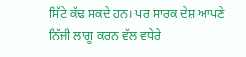ਸਿੱਟੇ ਕੱਢ ਸਕਦੇ ਹਨ। ਪਰ ਸਾਰਕ ਦੇਸ਼ ਆਪਣੇ ਨਿੱਜੀ ਲਾਗੂ ਕਰਨ ਵੱਲ ਵਧੇਰੇ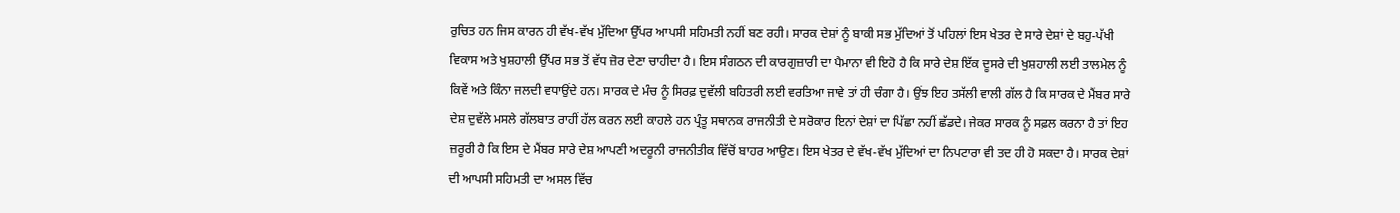ਰੁਚਿਤ ਹਨ ਜਿਸ ਕਾਰਨ ਹੀ ਵੱਖ-ਵੱਖ ਮੁੱਦਿਆ ਉੱਪਰ ਆਪਸੀ ਸਹਿਮਤੀ ਨਹੀਂ ਬਣ ਰਹੀ। ਸਾਰਕ ਦੇਸ਼ਾਂ ਨੂੰ ਬਾਕੀ ਸਭ ਮੁੱਦਿਆਂ ਤੋਂ ਪਹਿਲਾਂ ਇਸ ਖੇਤਰ ਦੇ ਸਾਰੇ ਦੇਸ਼ਾਂ ਦੇ ਬਹੁ-ਪੱਖੀ ਵਿਕਾਸ ਅਤੇ ਖੁਸ਼ਹਾਲੀ ਉੱਪਰ ਸਭ ਤੋਂ ਵੱਧ ਜ਼ੋਰ ਦੇਣਾ ਚਾਹੀਦਾ ਹੈ। ਇਸ ਸੰਗਠਨ ਦੀ ਕਾਰਗੁਜ਼ਾਰੀ ਦਾ ਪੈਮਾਨਾ ਵੀ ਇਹੋ ਹੈ ਕਿ ਸਾਰੇ ਦੇਸ਼ ਇੱਕ ਦੂਸਰੇ ਦੀ ਖੁਸ਼ਹਾਲੀ ਲਈ ਤਾਲਮੇਲ ਨੂੰ ਕਿਵੇਂ ਅਤੇ ਕਿੰਨਾ ਜਲਦੀ ਵਧਾਉਂਦੇ ਹਨ। ਸਾਰਕ ਦੇ ਮੰਚ ਨੂੰ ਸਿਰਫ਼ ਦੁਵੱਲੀ ਬਹਿਤਰੀ ਲਈ ਵਰਤਿਆ ਜਾਵੇ ਤਾਂ ਹੀ ਚੰਗਾ ਹੈ। ਉਂਝ ਇਹ ਤਸੱਲੀ ਵਾਲੀ ਗੱਲ ਹੈ ਕਿ ਸਾਰਕ ਦੇ ਮੈਂਬਰ ਸਾਰੇ ਦੇਸ਼ ਦੁਵੱਲੇ ਮਸਲੇ ਗੱਲਬਾਤ ਰਾਹੀਂ ਹੱਲ ਕਰਨ ਲਈ ਕਾਹਲੇ ਹਨ ਪ੍ਰੰਤੂ ਸਥਾਨਕ ਰਾਜਨੀਤੀ ਦੇ ਸਰੋਕਾਰ ਇਨਾਂ ਦੇਸ਼ਾਂ ਦਾ ਪਿੱਛਾ ਨਹੀਂ ਛੱਡਦੇ। ਜੇਕਰ ਸਾਰਕ ਨੂੰ ਸਫ਼ਲ ਕਰਨਾ ਹੈ ਤਾਂ ਇਹ ਜ਼ਰੂਰੀ ਹੈ ਕਿ ਇਸ ਦੇ ਮੈਂਬਰ ਸਾਰੇ ਦੇਸ਼ ਆਪਣੀ ਅਦਰੂਨੀ ਰਾਜਨੀਤੀਕ ਵਿੱਚੋਂ ਬਾਹਰ ਆਉਣ। ਇਸ ਖੇਤਰ ਦੇ ਵੱਖ-ਵੱਖ ਮੁੱਦਿਆਂ ਦਾ ਨਿਪਟਾਰਾ ਵੀ ਤਦ ਹੀ ਹੋ ਸਕਦਾ ਹੈ। ਸਾਰਕ ਦੇਸ਼ਾਂ ਦੀ ਆਪਸੀ ਸਹਿਮਤੀ ਦਾ ਅਸਲ ਵਿੱਚ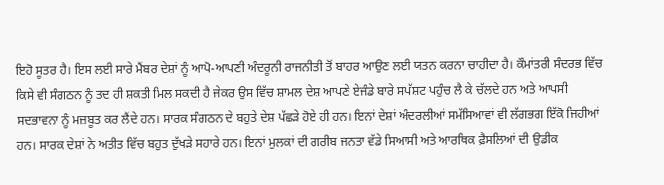ਇਹੋ ਸੂਤਰ ਹੈ। ਇਸ ਲਈ ਸਾਰੇ ਮੈਂਬਰ ਦੇਸ਼ਾਂ ਨੂੰ ਆਪੋ-ਆਪਣੀ ਅੰਦਰੂਨੀ ਰਾਜਨੀਤੀ ਤੋਂ ਬਾਹਰ ਆਉਣ ਲਈ ਯਤਨ ਕਰਨਾ ਚਾਹੀਦਾ ਹੈ। ਕੌਮਾਂਤਰੀ ਸੰਦਰਭ ਵਿੱਚ ਕਿਸੇ ਵੀ ਸੰਗਠਨ ਨੂੰ ਤਦ ਹੀ ਸ਼ਕਤੀ ਮਿਲ ਸਕਦੀ ਹੈ ਜੇਕਰ ਉਸ ਵਿੱਚ ਸ਼ਾਮਲ ਦੇਸ਼ ਆਪਣੇ ਏਜੰਡੇ ਬਾਰੇ ਸਪੱਸ਼ਟ ਪਹੁੰਚ ਲੈ ਕੇ ਚੱਲਦੇ ਹਨ ਅਤੇ ਆਪਸੀ ਸਦਭਾਵਨਾ ਨੂੰ ਮਜ਼ਬੂਤ ਕਰ ਲੈਂਦੇ ਹਨ। ਸਾਰਕ ਸੰਗਠਨ ਦੇ ਬਹੁਤੇ ਦੇਸ਼ ਪੱਛੜੇ ਹੋਏ ਹੀ ਹਨ। ਇਨਾਂ ਦੇਸ਼ਾਂ ਅੰਦਰਲੀਆਂ ਸਮੱਸਿਆਵਾਂ ਵੀ ਲੱਗਭਗ ਇੱਕੋ ਜਿਹੀਆਂ ਹਨ। ਸਾਰਕ ਦੇਸ਼ਾਂ ਨੇ ਅਤੀਤ ਵਿੱਚ ਬਹੁਤ ਦੁੱਖੜੇ ਸਹਾਰੇ ਹਨ। ਇਨਾਂ ਮੁਲਕਾਂ ਦੀ ਗਰੀਬ ਜਨਤਾ ਵੱਡੇ ਸਿਆਸੀ ਅਤੇ ਆਰਥਿਕ ਫ਼ੈਸਲਿਆਂ ਦੀ ਉਡੀਕ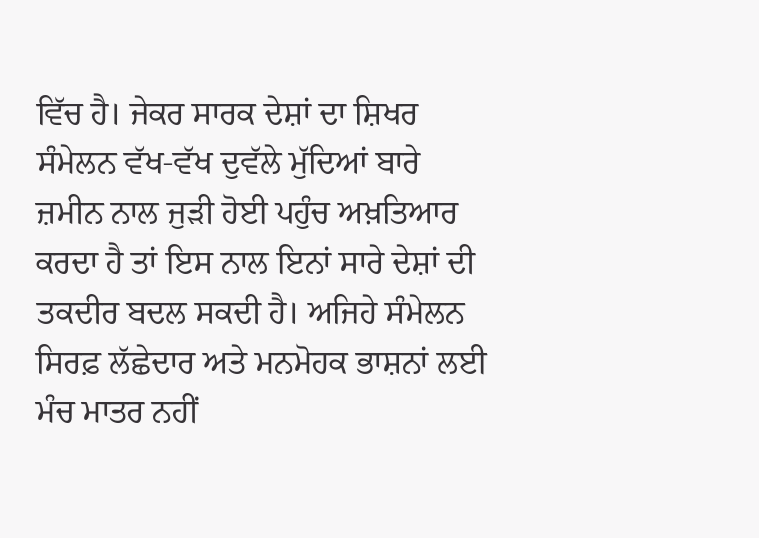ਵਿੱਚ ਹੈ। ਜੇਕਰ ਸਾਰਕ ਦੇਸ਼ਾਂ ਦਾ ਸ਼ਿਖਰ ਸੰਮੇਲਨ ਵੱਖ-ਵੱਖ ਦੁਵੱਲੇ ਮੁੱਦਿਆਂ ਬਾਰੇ ਜ਼ਮੀਨ ਨਾਲ ਜੁੜੀ ਹੋਈ ਪਹੁੰਚ ਅਖ਼ਤਿਆਰ ਕਰਦਾ ਹੈ ਤਾਂ ਇਸ ਨਾਲ ਇਨਾਂ ਸਾਰੇ ਦੇਸ਼ਾਂ ਦੀ ਤਕਦੀਰ ਬਦਲ ਸਕਦੀ ਹੈ। ਅਜਿਹੇ ਸੰਮੇਲਨ ਸਿਰਫ਼ ਲੱਛੇਦਾਰ ਅਤੇ ਮਨਮੋਹਕ ਭਾਸ਼ਨਾਂ ਲਈ ਮੰਚ ਮਾਤਰ ਨਹੀਂ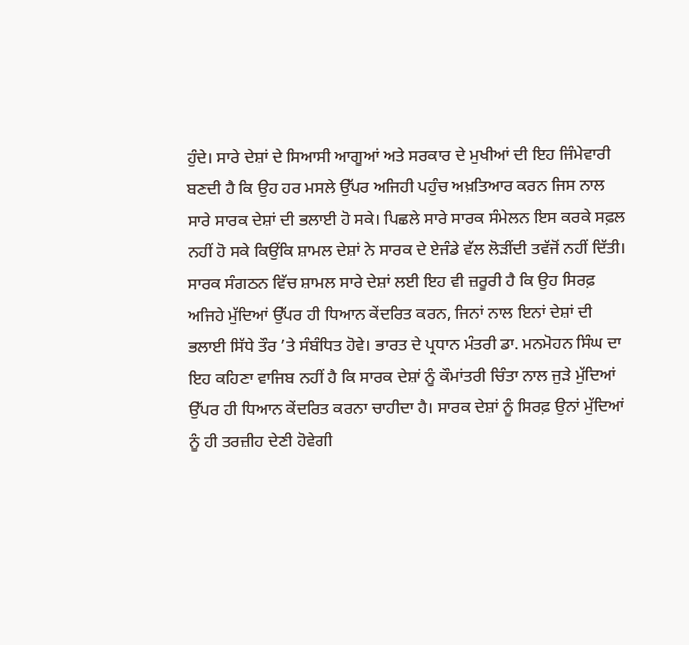ਹੁੰਦੇ। ਸਾਰੇ ਦੇਸ਼ਾਂ ਦੇ ਸਿਆਸੀ ਆਗੂਆਂ ਅਤੇ ਸਰਕਾਰ ਦੇ ਮੁਖੀਆਂ ਦੀ ਇਹ ਜਿੰਮੇਵਾਰੀ ਬਣਦੀ ਹੈ ਕਿ ਉਹ ਹਰ ਮਸਲੇ ਉੱਪਰ ਅਜਿਹੀ ਪਹੁੰਚ ਅਖ਼ਤਿਆਰ ਕਰਨ ਜਿਸ ਨਾਲ ਸਾਰੇ ਸਾਰਕ ਦੇਸ਼ਾਂ ਦੀ ਭਲਾਈ ਹੋ ਸਕੇ। ਪਿਛਲੇ ਸਾਰੇ ਸਾਰਕ ਸੰਮੇਲਨ ਇਸ ਕਰਕੇ ਸਫ਼ਲ ਨਹੀਂ ਹੋ ਸਕੇ ਕਿਉਂਕਿ ਸ਼ਾਮਲ ਦੇਸ਼ਾਂ ਨੇ ਸਾਰਕ ਦੇ ਏਜੰਡੇ ਵੱਲ ਲੋੜੀਂਦੀ ਤਵੱਜੋਂ ਨਹੀਂ ਦਿੱਤੀ। ਸਾਰਕ ਸੰਗਠਨ ਵਿੱਚ ਸ਼ਾਮਲ ਸਾਰੇ ਦੇਸ਼ਾਂ ਲਈ ਇਹ ਵੀ ਜ਼ਰੂਰੀ ਹੈ ਕਿ ਉਹ ਸਿਰਫ਼ ਅਜਿਹੇ ਮੁੱਦਿਆਂ ਉੱਪਰ ਹੀ ਧਿਆਨ ਕੇਂਦਰਿਤ ਕਰਨ, ਜਿਨਾਂ ਨਾਲ ਇਨਾਂ ਦੇਸ਼ਾਂ ਦੀ ਭਲਾਈ ਸਿੱਧੇ ਤੌਰ ’ਤੇ ਸੰਬੰਧਿਤ ਹੋਵੇ। ਭਾਰਤ ਦੇ ਪ੍ਰਧਾਨ ਮੰਤਰੀ ਡਾ. ਮਨਮੋਹਨ ਸਿੰਘ ਦਾ ਇਹ ਕਹਿਣਾ ਵਾਜਿਬ ਨਹੀਂ ਹੈ ਕਿ ਸਾਰਕ ਦੇਸ਼ਾਂ ਨੂੰ ਕੌਮਾਂਤਰੀ ਚਿੰਤਾ ਨਾਲ ਜੁੜੇ ਮੁੱਦਿਆਂ ਉੱਪਰ ਹੀ ਧਿਆਨ ਕੇਂਦਰਿਤ ਕਰਨਾ ਚਾਹੀਦਾ ਹੈ। ਸਾਰਕ ਦੇਸ਼ਾਂ ਨੂੰ ਸਿਰਫ਼ ਉਨਾਂ ਮੁੱਦਿਆਂ ਨੂੰ ਹੀ ਤਰਜ਼ੀਹ ਦੇਣੀ ਹੋਵੇਗੀ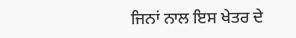ਜਿਨਾਂ ਨਾਲ ਇਸ ਖੇਤਰ ਦੇ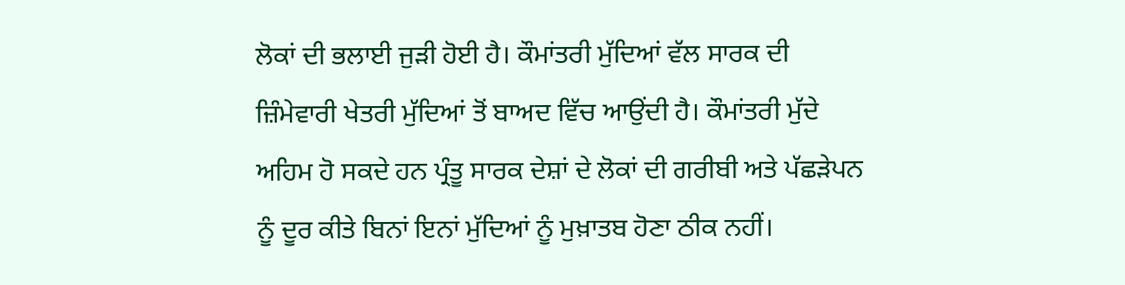ਲੋਕਾਂ ਦੀ ਭਲਾਈ ਜੁੜੀ ਹੋਈ ਹੈ। ਕੌਮਾਂਤਰੀ ਮੁੱਦਿਆਂ ਵੱਲ ਸਾਰਕ ਦੀ ਜ਼ਿੰਮੇਵਾਰੀ ਖੇਤਰੀ ਮੁੱਦਿਆਂ ਤੋਂ ਬਾਅਦ ਵਿੱਚ ਆਉਂਦੀ ਹੈ। ਕੌਮਾਂਤਰੀ ਮੁੱਦੇ ਅਹਿਮ ਹੋ ਸਕਦੇ ਹਨ ਪ੍ਰੰਤੂ ਸਾਰਕ ਦੇਸ਼ਾਂ ਦੇ ਲੋਕਾਂ ਦੀ ਗਰੀਬੀ ਅਤੇ ਪੱਛੜੇਪਨ ਨੂੰ ਦੂਰ ਕੀਤੇ ਬਿਨਾਂ ਇਨਾਂ ਮੁੱਦਿਆਂ ਨੂੰ ਮੁਖ਼ਾਤਬ ਹੋਣਾ ਠੀਕ ਨਹੀਂ।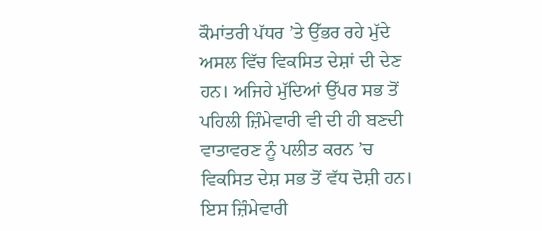ਕੌਮਾਂਤਰੀ ਪੱਧਰ ’ਤੇ ਉੱਭਰ ਰਹੇ ਮੁੱਦੇ ਅਸਲ ਵਿੱਚ ਵਿਕਸਿਤ ਦੇਸ਼ਾਂ ਦੀ ਦੇਣ ਹਨ। ਅਜਿਹੇ ਮੁੱਦਿਆਂ ਉੱਪਰ ਸਭ ਤੋਂ ਪਹਿਲੀ ਜ਼ਿੰਮੇਵਾਰੀ ਵੀ ਦੀ ਹੀ ਬਣਦੀ ਵਾਤਾਵਰਣ ਨੂੰ ਪਲੀਤ ਕਰਨ ’ਚ ਵਿਕਸਿਤ ਦੇਸ਼ ਸਭ ਤੋਂ ਵੱਧ ਦੋਸ਼ੀ ਹਨ। ਇਸ ਜ਼ਿੰਮੇਵਾਰੀ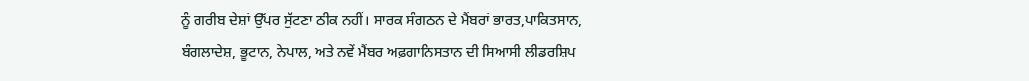ਨੂੰ ਗਰੀਬ ਦੇਸ਼ਾਂ ਉੱਪਰ ਸੁੱਟਣਾ ਠੀਕ ਨਹੀਂ। ਸਾਰਕ ਸੰਗਠਨ ਦੇ ਮੈਂਬਰਾਂ ਭਾਰਤ,ਪਾਕਿਤਸਾਨ, ਬੰਗਲਾਦੇਸ਼, ਭੂਟਾਨ, ਨੇਪਾਲ, ਅਤੇ ਨਵੇਂ ਮੈਂਬਰ ਅਫ਼ਗਾਨਿਸਤਾਨ ਦੀ ਸਿਆਸੀ ਲੀਡਰਸ਼ਿਪ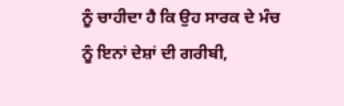ਨੂੰ ਚਾਹੀਦਾ ਹੈ ਕਿ ਉਹ ਸਾਰਕ ਦੇ ਮੰਚ ਨੂੰ ਇਨਾਂ ਦੇਸ਼ਾਂ ਦੀ ਗਰੀਬੀ,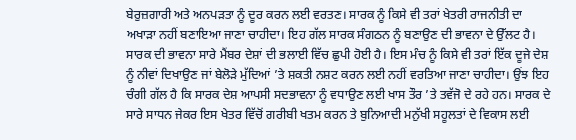ਬੇਰੁਜ਼ਗਾਰੀ ਅਤੇ ਅਨਪੜਤਾ ਨੂੰ ਦੂਰ ਕਰਨ ਲਈ ਵਰਤਣ। ਸਾਰਕ ਨੂੰ ਕਿਸੇ ਵੀ ਤਰਾਂ ਖੇਤਰੀ ਰਾਜਨੀਤੀ ਦਾ ਅਖਾੜਾ ਨਹੀਂ ਬਣਾਇਆ ਜਾਣਾ ਚਾਹੀਦਾ। ਇਹ ਗੱਲ ਸਾਰਕ ਸੰਗਠਨ ਨੂੰ ਬਣਾਉਣ ਦੀ ਭਾਵਨਾ ਦੇ ਉੱਲਟ ਹੈ। ਸਾਰਕ ਦੀ ਭਾਵਨਾ ਸਾਰੇ ਮੈਂਬਰ ਦੇਸ਼ਾਂ ਦੀ ਭਲਾਈ ਵਿੱਚ ਛੁਪੀ ਹੋਈ ਹੈ। ਇਸ ਮੰਚ ਨੂੰ ਕਿਸੇ ਵੀ ਤਰਾਂ ਇੱਕ ਦੂਜੇ ਦੇਸ਼ ਨੂੰ ਨੀਵਾਂ ਦਿਖਾਉਣ ਜਾਂ ਬੇਲੋੜੇ ਮੁੱਦਿਆਂ ’ਤੇ ਸ਼ਕਤੀ ਨਸ਼ਟ ਕਰਨ ਲਈ ਨਹੀਂ ਵਰਤਿਆ ਜਾਣਾ ਚਾਹੀਦਾ। ਉਂਝ ਇਹ ਚੰਗੀ ਗੱਲ ਹੈ ਕਿ ਸਾਰਕ ਦੇਸ਼ ਆਪਸੀ ਸਦਭਾਵਨਾ ਨੂੰ ਵਧਾਉਣ ਲਈ ਖਾਸ ਤੌਰ ’ਤੇ ਤਵੱਜੋ ਦੇ ਰਹੇ ਹਨ। ਸਾਰਕ ਦੇ ਸਾਰੇ ਸਾਧਨ ਜੇਕਰ ਇਸ ਖੇਤਰ ਵਿੱਚੋਂ ਗਰੀਬੀ ਖਤਮ ਕਰਨ ਤੇ ਬੁਨਿਆਦੀ ਮਨੁੱਖੀ ਸਹੂਲਤਾਂ ਦੇ ਵਿਕਾਸ ਲਈ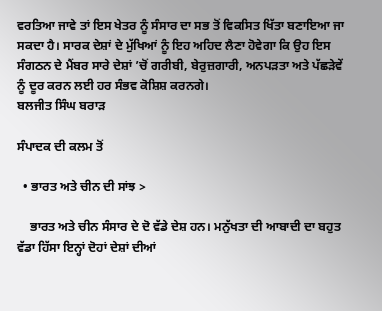ਵਰਤਿਆ ਜਾਵੇ ਤਾਂ ਇਸ ਖੇਤਰ ਨੂੰ ਸੰਸਾਰ ਦਾ ਸਭ ਤੋਂ ਵਿਕਸਿਤ ਖਿੱਤਾ ਬਣਾਇਆ ਜਾ ਸਕਦਾ ਹੈ। ਸਾਰਕ ਦੇਸ਼ਾਂ ਦੇ ਮੁੱਖਿਆਂ ਨੂੰ ਇਹ ਅਹਿਦ ਲੈਣਾ ਹੋਵੇਗਾ ਕਿ ਉਹ ਇਸ ਸੰਗਠਨ ਦੇ ਮੈਂਬਰ ਸਾਰੇ ਦੇਸ਼ਾਂ ’ਚੋਂ ਗਰੀਬੀ, ਬੇਰੁਜ਼ਗਾਰੀ, ਅਨਪੜਤਾ ਅਤੇ ਪੱਛੜੇਵੇਂ ਨੂੰ ਦੂਰ ਕਰਨ ਲਈ ਹਰ ਸੰਭਵ ਕੋਸ਼ਿਸ਼ ਕਰਨਗੇ।
ਬਲਜੀਤ ਸਿੰਘ ਬਰਾੜ

ਸੰਪਾਦਕ ਦੀ ਕਲਮ ਤੋਂ

  • ਭਾਰਤ ਅਤੇ ਚੀਨ ਦੀ ਸਾਂਝ >

    ਭਾਰਤ ਅਤੇ ਚੀਨ ਸੰਸਾਰ ਦੇ ਦੋ ਵੱਡੇ ਦੇਸ਼ ਹਨ। ਮਨੁੱਖਤਾ ਦੀ ਆਬਾਦੀ ਦਾ ਬਹੁਤ ਵੱਡਾ ਹਿੱਸਾ ਇਨ੍ਹਾਂ ਦੋਹਾਂ ਦੇਸ਼ਾਂ ਦੀਆਂ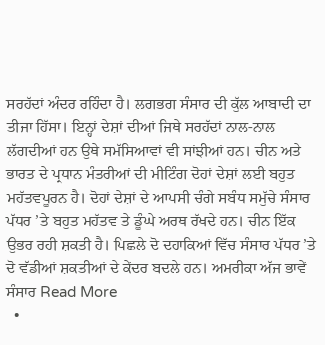ਸਰਹੱਦਾਂ ਅੰਦਰ ਰਹਿੰਦਾ ਹੈ। ਲਗਭਗ ਸੰਸਾਰ ਦੀ ਕੁੱਲ ਆਬਾਦੀ ਦਾ ਤੀਜਾ ਹਿੱਸਾ। ਇਨ੍ਹਾਂ ਦੇਸ਼ਾਂ ਦੀਆਂ ਜਿਥੇ ਸਰਹੱਦਾਂ ਨਾਲ-ਨਾਲ ਲੱਗਦੀਆਂ ਹਨ ਉਥੇ ਸਮੱਸਿਆਵਾਂ ਵੀ ਸਾਂਝੀਆਂ ਹਨ। ਚੀਨ ਅਤੇ ਭਾਰਤ ਦੇ ਪ੍ਰਧਾਨ ਮੰਤਰੀਆਂ ਦੀ ਮੀਟਿੰਗ ਦੋਹਾਂ ਦੇਸ਼ਾਂ ਲਈ ਬਹੁਤ ਮਹੱਤਵਪੂਰਨ ਹੈ। ਦੋਹਾਂ ਦੇਸ਼ਾਂ ਦੇ ਆਪਸੀ ਚੰਗੇ ਸਬੰਧ ਸਮੁੱਚੇ ਸੰਸਾਰ ਪੱਧਰ ’ਤੇ ਬਹੁਤ ਮਹੱਤਵ ਤੇ ਡੂੰਘੇ ਅਰਥ ਰੱਖਦੇ ਹਨ। ਚੀਨ ਇੱਕ ਉਭਰ ਰਹੀ ਸ਼ਕਤੀ ਹੈ। ਪਿਛਲੇ ਦੋ ਦਹਾਕਿਆਂ ਵਿੱਚ ਸੰਸਾਰ ਪੱਧਰ ’ਤੇ ਦੋ ਵੱਡੀਆਂ ਸ਼ਕਤੀਆਂ ਦੇ ਕੇਂਦਰ ਬਦਲੇ ਹਨ। ਅਮਰੀਕਾ ਅੱਜ ਭਾਵੇਂ ਸੰਸਾਰ Read More
  •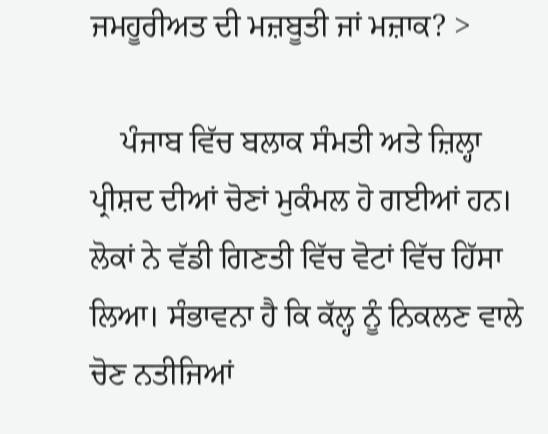ਜਮਹੂਰੀਅਤ ਦੀ ਮਜ਼ਬੂਤੀ ਜਾਂ ਮਜ਼ਾਕ? >

    ਪੰਜਾਬ ਵਿੱਚ ਬਲਾਕ ਸੰਮਤੀ ਅਤੇ ਜ਼ਿਲ੍ਹਾ ਪ੍ਰੀਸ਼ਦ ਦੀਆਂ ਚੋਣਾਂ ਮੁਕੰਮਲ ਹੋ ਗਈਆਂ ਹਨ। ਲੋਕਾਂ ਨੇ ਵੱਡੀ ਗਿਣਤੀ ਵਿੱਚ ਵੋਟਾਂ ਵਿੱਚ ਹਿੱਸਾ ਲਿਆ। ਸੰਭਾਵਨਾ ਹੈ ਕਿ ਕੱਲ੍ਹ ਨੂੰ ਨਿਕਲਣ ਵਾਲੇ ਚੋਣ ਨਤੀਜਿਆਂ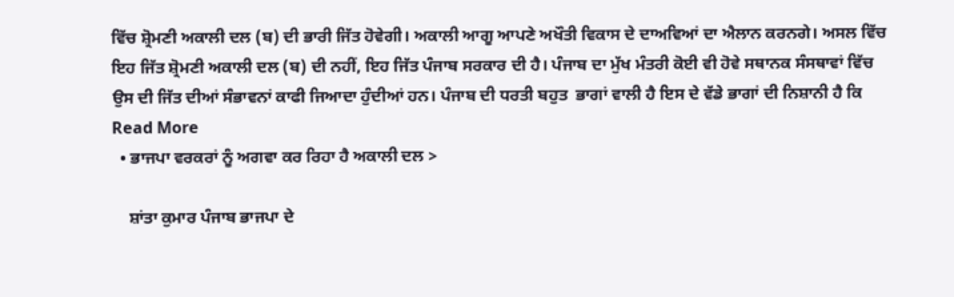ਵਿੱਚ ਸ਼੍ਰੋਮਣੀ ਅਕਾਲੀ ਦਲ (ਬ) ਦੀ ਭਾਰੀ ਜਿੱਤ ਹੋਵੇਗੀ। ਅਕਾਲੀ ਆਗੂ ਆਪਣੇ ਅਖੌਤੀ ਵਿਕਾਸ ਦੇ ਦਾਅਵਿਆਂ ਦਾ ਐਲਾਨ ਕਰਨਗੇ। ਅਸਲ ਵਿੱਚ ਇਹ ਜਿੱਤ ਸ਼੍ਰੋਮਣੀ ਅਕਾਲੀ ਦਲ (ਬ) ਦੀ ਨਹੀਂ, ਇਹ ਜਿੱਤ ਪੰਜਾਬ ਸਰਕਾਰ ਦੀ ਹੈ। ਪੰਜਾਬ ਦਾ ਮੁੱਖ ਮੰਤਰੀ ਕੋਈ ਵੀ ਹੋਵੇ ਸਥਾਨਕ ਸੰਸਥਾਵਾਂ ਵਿੱਚ ਉਸ ਦੀ ਜਿੱਤ ਦੀਆਂ ਸੰਭਾਵਨਾਂ ਕਾਫੀ ਜਿਆਦਾ ਹੁੰਦੀਆਂ ਹਨ। ਪੰਜਾਬ ਦੀ ਧਰਤੀ ਬਹੁਤ  ਭਾਗਾਂ ਵਾਲੀ ਹੈ ਇਸ ਦੇ ਵੱਡੇ ਭਾਗਾਂ ਦੀ ਨਿਸ਼ਾਨੀ ਹੈ ਕਿ Read More
  • ਭਾਜਪਾ ਵਰਕਰਾਂ ਨੂੰ ਅਗਵਾ ਕਰ ਰਿਹਾ ਹੈ ਅਕਾਲੀ ਦਲ >

    ਸ਼ਾਂਤਾ ਕੁਮਾਰ ਪੰਜਾਬ ਭਾਜਪਾ ਦੇ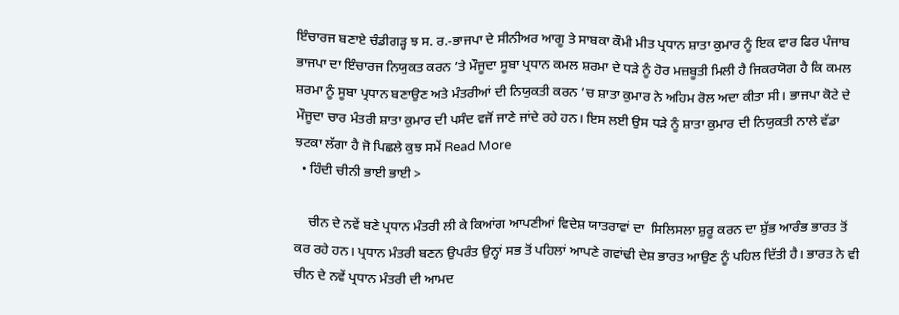ਇੰਚਾਰਜ ਬਣਾਏ ਚੰਡੀਗੜ੍ਹ ਝ ਸ. ਰ.-ਭਾਜਪਾ ਦੇ ਸੀਨੀਅਰ ਆਗੂ ਤੇ ਸਾਬਕਾ ਕੌਮੀ ਮੀਤ ਪ੍ਰਧਾਨ ਸ਼ਾਤਾ ਕੁਮਾਰ ਨੂੰ ਇਕ ਵਾਰ ਫਿਰ ਪੰਜਾਬ ਭਾਜਪਾ ਦਾ ਇੰਚਾਰਜ ਨਿਯੁਕਤ ਕਰਨ ’ਤੇ ਮੌਜੂਦਾ ਸੂਬਾ ਪ੍ਰਧਾਨ ਕਮਲ ਸ਼ਰਮਾ ਦੇ ਧੜੇ ਨੂੰ ਹੋਰ ਮਜ਼ਬੂਤੀ ਮਿਲੀ ਹੈ ਜਿਕਰਯੋਗ ਹੈ ਕਿ ਕਮਲ ਸ਼ਰਮਾ ਨੂੰ ਸੂਬਾ ਪ੍ਰਧਾਨ ਬਣਾਉਣ ਅਤੇ ਮੰਤਰੀਆਂ ਦੀ ਨਿਯੁਕਤੀ ਕਰਨ ’ਚ ਸ਼ਾਤਾ ਕੁਮਾਰ ਨੇ ਅਹਿਮ ਰੋਲ ਅਦਾ ਕੀਤਾ ਸੀ। ਭਾਜਪਾ ਕੋਟੇ ਦੇ ਮੌਜੂਦਾ ਚਾਰ ਮੰਤਰੀ ਸ਼ਾਤਾ ਕੁਮਾਰ ਦੀ ਪਸੰਦ ਵਜੋਂ ਜਾਣੇ ਜਾਂਦੇ ਰਹੇ ਹਨ। ਇਸ ਲਈ ਉਸ ਧੜੇ ਨੂੰ ਸ਼ਾਤਾ ਕੁਮਾਰ ਦੀ ਨਿਯੁਕਤੀ ਨਾਲੇ ਵੱਡਾ ਝਟਕਾ ਲੱਗਾ ਹੈ ਜੋ ਪਿਛਲੇ ਕੁਝ ਸਮੇਂ Read More
  • ਹਿੰਦੀ ਚੀਨੀ ਭਾਈ ਭਾਈ >

    ਚੀਨ ਦੇ ਨਵੇਂ ਬਣੇ ਪ੍ਰਧਾਨ ਮੰਤਰੀ ਲੀ ਕੇ ਕਿਆਂਗ ਆਪਣੀਆਂ ਵਿਦੇਸ਼ ਯਾਤਰਾਵਾਂ ਦਾ  ਸਿਲਿਸਲਾ ਸ਼ੁਰੂ ਕਰਨ ਦਾ ਸ਼ੁੱਭ ਆਰੰਭ ਭਾਰਤ ਤੋਂ ਕਰ ਰਹੇ ਹਨ। ਪ੍ਰਧਾਨ ਮੰਤਰੀ ਬਣਨ ਉਪਰੰਤ ਉਨ੍ਹਾਂ ਸਭ ਤੋਂ ਪਹਿਲਾਂ ਆਪਣੇ ਗਵਾਂਢੀ ਦੇਸ਼ ਭਾਰਤ ਆਉਣ ਨੂੰ ਪਹਿਲ ਦਿੱਤੀ ਹੈ। ਭਾਰਤ ਨੇ ਵੀ ਚੀਨ ਦੇ ਨਵੇਂ ਪ੍ਰਧਾਨ ਮੰਤਰੀ ਦੀ ਆਮਦ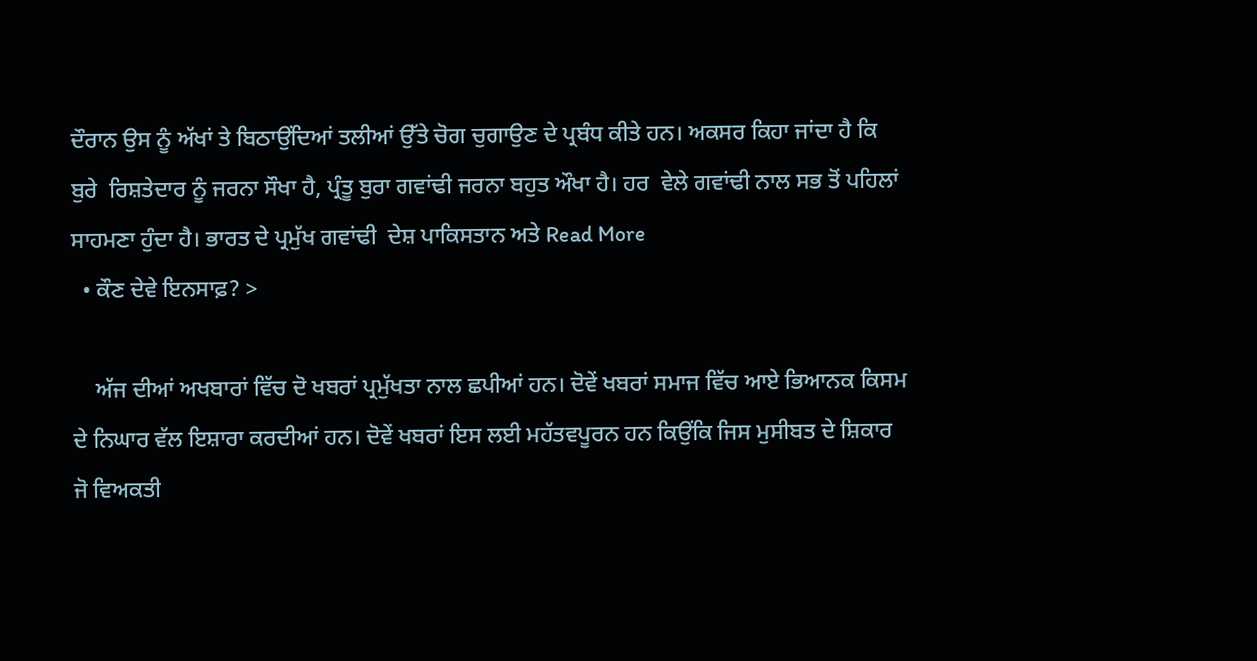ਦੌਰਾਨ ਉਸ ਨੂੰ ਅੱਖਾਂ ਤੇ ਬਿਠਾਉਂਦਿਆਂ ਤਲੀਆਂ ਉੱਤੇ ਚੋਗ ਚੁਗਾਉਣ ਦੇ ਪ੍ਰਬੰਧ ਕੀਤੇ ਹਨ। ਅਕਸਰ ਕਿਹਾ ਜਾਂਦਾ ਹੈ ਕਿ ਬੁਰੇ  ਰਿਸ਼ਤੇਦਾਰ ਨੂੰ ਜਰਨਾ ਸੌਖਾ ਹੈ, ਪ੍ਰੰਤੂ ਬੁਰਾ ਗਵਾਂਢੀ ਜਰਨਾ ਬਹੁਤ ਔਖਾ ਹੈ। ਹਰ  ਵੇਲੇ ਗਵਾਂਢੀ ਨਾਲ ਸਭ ਤੋਂ ਪਹਿਲਾਂ ਸਾਹਮਣਾ ਹੁੰਦਾ ਹੈ। ਭਾਰਤ ਦੇ ਪ੍ਰਮੁੱਖ ਗਵਾਂਢੀ  ਦੇਸ਼ ਪਾਕਿਸਤਾਨ ਅਤੇ Read More
  • ਕੌਣ ਦੇਵੇ ਇਨਸਾਫ਼? >

    ਅੱਜ ਦੀਆਂ ਅਖਬਾਰਾਂ ਵਿੱਚ ਦੋ ਖਬਰਾਂ ਪ੍ਰਮੁੱਖਤਾ ਨਾਲ ਛਪੀਆਂ ਹਨ। ਦੋਵੇਂ ਖਬਰਾਂ ਸਮਾਜ ਵਿੱਚ ਆਏ ਭਿਆਨਕ ਕਿਸਮ ਦੇ ਨਿਘਾਰ ਵੱਲ ਇਸ਼ਾਰਾ ਕਰਦੀਆਂ ਹਨ। ਦੋਵੇਂ ਖਬਰਾਂ ਇਸ ਲਈ ਮਹੱਤਵਪੂਰਨ ਹਨ ਕਿਉਂਕਿ ਜਿਸ ਮੁਸੀਬਤ ਦੇ ਸ਼ਿਕਾਰ ਜੋ ਵਿਅਕਤੀ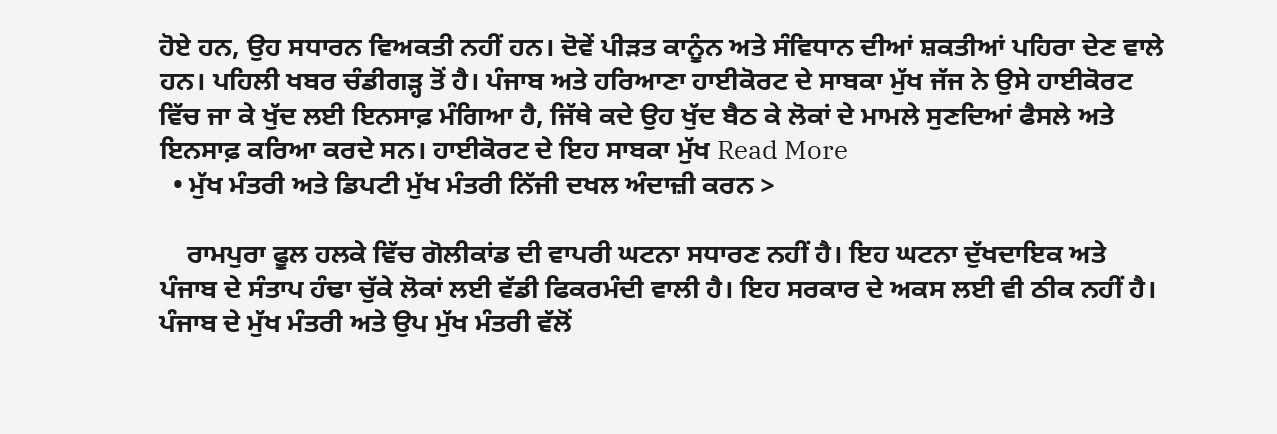ਹੋਏ ਹਨ, ਉਹ ਸਧਾਰਨ ਵਿਅਕਤੀ ਨਹੀਂ ਹਨ। ਦੋਵੇਂ ਪੀੜਤ ਕਾਨੂੰਨ ਅਤੇ ਸੰਵਿਧਾਨ ਦੀਆਂ ਸ਼ਕਤੀਆਂ ਪਹਿਰਾ ਦੇਣ ਵਾਲੇ ਹਨ। ਪਹਿਲੀ ਖਬਰ ਚੰਡੀਗੜ੍ਹ ਤੋਂ ਹੈ। ਪੰਜਾਬ ਅਤੇ ਹਰਿਆਣਾ ਹਾਈਕੋਰਟ ਦੇ ਸਾਬਕਾ ਮੁੱਖ ਜੱਜ ਨੇ ਉਸੇ ਹਾਈਕੋਰਟ ਵਿੱਚ ਜਾ ਕੇ ਖੁੱਦ ਲਈ ਇਨਸਾਫ਼ ਮੰਗਿਆ ਹੈ, ਜਿੱਥੇ ਕਦੇ ਉਹ ਖੁੱਦ ਬੈਠ ਕੇ ਲੋਕਾਂ ਦੇ ਮਾਮਲੇ ਸੁਣਦਿਆਂ ਫੈਸਲੇ ਅਤੇ ਇਨਸਾਫ਼ ਕਰਿਆ ਕਰਦੇ ਸਨ। ਹਾਈਕੋਰਟ ਦੇ ਇਹ ਸਾਬਕਾ ਮੁੱਖ Read More
  • ਮੁੱਖ ਮੰਤਰੀ ਅਤੇ ਡਿਪਟੀ ਮੁੱਖ ਮੰਤਰੀ ਨਿੱਜੀ ਦਖਲ ਅੰਦਾਜ਼ੀ ਕਰਨ >

    ਰਾਮਪੁਰਾ ਫੂਲ ਹਲਕੇ ਵਿੱਚ ਗੋਲੀਕਾਂਡ ਦੀ ਵਾਪਰੀ ਘਟਨਾ ਸਧਾਰਣ ਨਹੀਂ ਹੈ। ਇਹ ਘਟਨਾ ਦੁੱਖਦਾਇਕ ਅਤੇ ਪੰਜਾਬ ਦੇ ਸੰਤਾਪ ਹੰਢਾ ਚੁੱਕੇ ਲੋਕਾਂ ਲਈ ਵੱਡੀ ਫਿਕਰਮੰਦੀ ਵਾਲੀ ਹੈ। ਇਹ ਸਰਕਾਰ ਦੇ ਅਕਸ ਲਈ ਵੀ ਠੀਕ ਨਹੀਂ ਹੈ। ਪੰਜਾਬ ਦੇ ਮੁੱਖ ਮੰਤਰੀ ਅਤੇ ਉਪ ਮੁੱਖ ਮੰਤਰੀ ਵੱਲੋਂ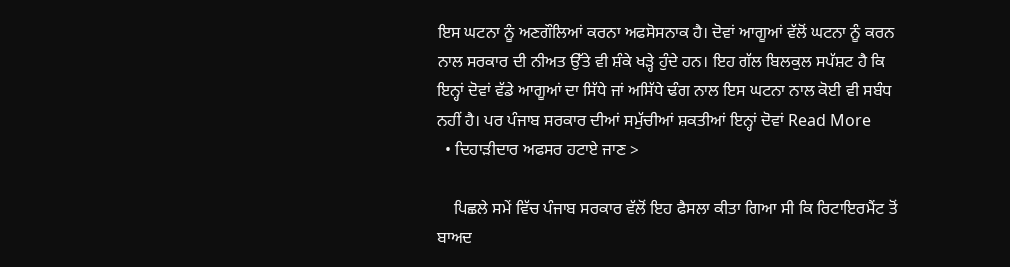ਇਸ ਘਟਨਾ ਨੂੰ ਅਣਗੌਲਿਆਂ ਕਰਨਾ ਅਫਸੋਸਨਾਕ ਹੈ। ਦੋਵਾਂ ਆਗੂਆਂ ਵੱਲੋਂ ਘਟਨਾ ਨੂੰ ਕਰਨ ਨਾਲ ਸਰਕਾਰ ਦੀ ਨੀਅਤ ਉੱਤੇ ਵੀ ਸ਼ੰਕੇ ਖੜ੍ਹੇ ਹੁੰਦੇ ਹਨ। ਇਹ ਗੱਲ ਬਿਲਕੁਲ ਸਪੱਸ਼ਟ ਹੈ ਕਿ ਇਨ੍ਹਾਂ ਦੋਵਾਂ ਵੱਡੇ ਆਗੂਆਂ ਦਾ ਸਿੱਧੇ ਜਾਂ ਅਸਿੱਧੇ ਢੰਗ ਨਾਲ ਇਸ ਘਟਨਾ ਨਾਲ ਕੋਈ ਵੀ ਸਬੰਧ ਨਹੀਂ ਹੈ। ਪਰ ਪੰਜਾਬ ਸਰਕਾਰ ਦੀਆਂ ਸਮੁੱਚੀਆਂ ਸ਼ਕਤੀਆਂ ਇਨ੍ਹਾਂ ਦੋਵਾਂ Read More
  • ਦਿਹਾੜੀਦਾਰ ਅਫਸਰ ਹਟਾਏ ਜਾਣ >

    ਪਿਛਲੇ ਸਮੇਂ ਵਿੱਚ ਪੰਜਾਬ ਸਰਕਾਰ ਵੱਲੋਂ ਇਹ ਫੈਸਲਾ ਕੀਤਾ ਗਿਆ ਸੀ ਕਿ ਰਿਟਾਇਰਮੈਂਟ ਤੋਂ ਬਾਅਦ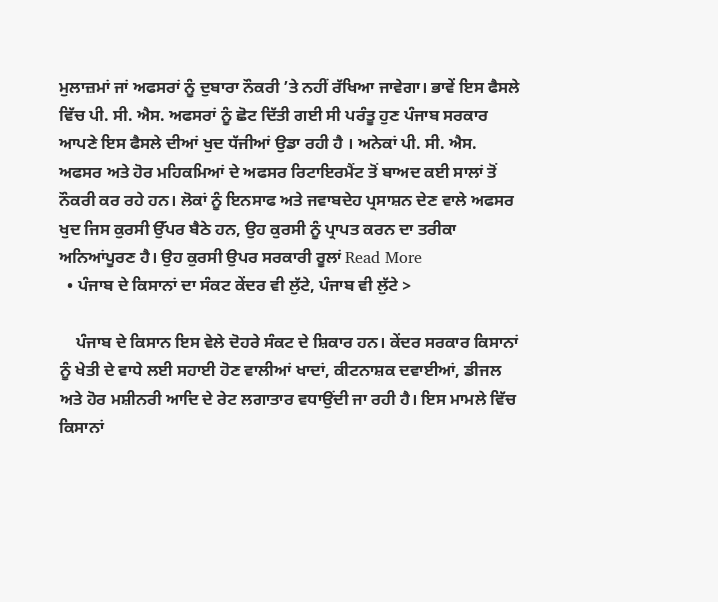ਮੁਲਾਜ਼ਮਾਂ ਜਾਂ ਅਫਸਰਾਂ ਨੂੰ ਦੁਬਾਰਾ ਨੌਕਰੀ ’ਤੇ ਨਹੀਂ ਰੱਖਿਆ ਜਾਵੇਗਾ। ਭਾਵੇਂ ਇਸ ਫੈਸਲੇ ਵਿੱਚ ਪੀ. ਸੀ. ਐਸ. ਅਫਸਰਾਂ ਨੂੰ ਛੋਟ ਦਿੱਤੀ ਗਈ ਸੀ ਪਰੰਤੂ ਹੁਣ ਪੰਜਾਬ ਸਰਕਾਰ ਆਪਣੇ ਇਸ ਫੈਸਲੇ ਦੀਆਂ ਖੁਦ ਧੱਜੀਆਂ ਉਡਾ ਰਹੀ ਹੈ । ਅਨੇਕਾਂ ਪੀ. ਸੀ. ਐਸ. ਅਫਸਰ ਅਤੇ ਹੋਰ ਮਹਿਕਮਿਆਂ ਦੇ ਅਫਸਰ ਰਿਟਾਇਰਮੈਂਟ ਤੋਂ ਬਾਅਦ ਕਈ ਸਾਲਾਂ ਤੋਂ ਨੌਕਰੀ ਕਰ ਰਹੇ ਹਨ। ਲੋਕਾਂ ਨੂੰ ਇਨਸਾਫ ਅਤੇ ਜਵਾਬਦੇਹ ਪ੍ਰਸਾਸ਼ਨ ਦੇਣ ਵਾਲੇ ਅਫਸਰ ਖੁਦ ਜਿਸ ਕੁਰਸੀ ਉੱਪਰ ਬੈਠੇ ਹਨ, ਉਹ ਕੁਰਸੀ ਨੂੰ ਪ੍ਰਾਪਤ ਕਰਨ ਦਾ ਤਰੀਕਾ ਅਨਿਆਂਪੂਰਣ ਹੈ। ਉਹ ਕੁਰਸੀ ਉਪਰ ਸਰਕਾਰੀ ਰੂਲਾਂ Read More
  • ਪੰਜਾਬ ਦੇ ਕਿਸਾਨਾਂ ਦਾ ਸੰਕਟ ਕੇਂਦਰ ਵੀ ਲੁੱਟੇ, ਪੰਜਾਬ ਵੀ ਲੁੱਟੇ >

    ਪੰਜਾਬ ਦੇ ਕਿਸਾਨ ਇਸ ਵੇਲੇ ਦੋਹਰੇ ਸੰਕਟ ਦੇ ਸ਼ਿਕਾਰ ਹਨ। ਕੇਂਦਰ ਸਰਕਾਰ ਕਿਸਾਨਾਂ ਨੂੰ ਖੇਤੀ ਦੇ ਵਾਧੇ ਲਈ ਸਹਾਈ ਹੋਣ ਵਾਲੀਆਂ ਖਾਦਾਂ, ਕੀਟਨਾਸ਼ਕ ਦਵਾਈਆਂ, ਡੀਜਲ ਅਤੇ ਹੋਰ ਮਸ਼ੀਨਰੀ ਆਦਿ ਦੇ ਰੇਟ ਲਗਾਤਾਰ ਵਧਾਉਂਦੀ ਜਾ ਰਹੀ ਹੈ। ਇਸ ਮਾਮਲੇ ਵਿੱਚ ਕਿਸਾਨਾਂ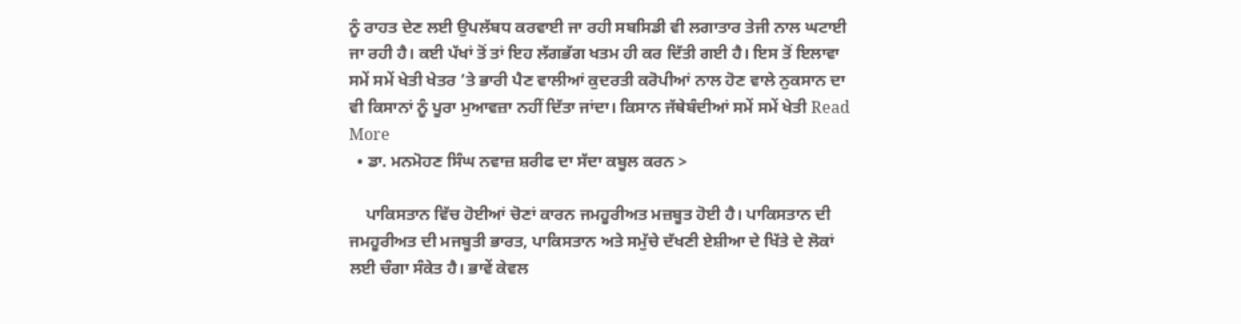ਨੂੰ ਰਾਹਤ ਦੇਣ ਲਈ ਉਪਲੱਬਧ ਕਰਵਾਈ ਜਾ ਰਹੀ ਸਬਸਿਡੀ ਵੀ ਲਗਾਤਾਰ ਤੇਜੀ ਨਾਲ ਘਟਾਈ ਜਾ ਰਹੀ ਹੈ। ਕਈ ਪੱਖਾਂ ਤੋਂ ਤਾਂ ਇਹ ਲੱਗਭੱਗ ਖਤਮ ਹੀ ਕਰ ਦਿੱਤੀ ਗਈ ਹੈ। ਇਸ ਤੋਂ ਇਲਾਵਾ ਸਮੇਂ ਸਮੇਂ ਖੇਤੀ ਖੇਤਰ ’ਤੇ ਭਾਰੀ ਪੈਣ ਵਾਲੀਆਂ ਕੁਦਰਤੀ ਕਰੋਪੀਆਂ ਨਾਲ ਹੋਣ ਵਾਲੇ ਨੁਕਸਾਨ ਦਾ ਵੀ ਕਿਸਾਨਾਂ ਨੂੰ ਪੂਰਾ ਮੁਆਵਜ਼ਾ ਨਹੀਂ ਦਿੱਤਾ ਜਾਂਦਾ। ਕਿਸਾਨ ਜੱਥੇਬੰਦੀਆਂ ਸਮੇਂ ਸਮੇਂ ਖੇਤੀ Read More
  • ਡਾ. ਮਨਮੋਹਣ ਸਿੰਘ ਨਵਾਜ਼ ਸ਼ਰੀਫ ਦਾ ਸੱਦਾ ਕਬੂਲ ਕਰਨ >

    ਪਾਕਿਸਤਾਨ ਵਿੱਚ ਹੋਈਆਂ ਚੋਣਾਂ ਕਾਰਨ ਜਮਹੂਰੀਅਤ ਮਜ਼ਬੂਤ ਹੋਈ ਹੈ। ਪਾਕਿਸਤਾਨ ਦੀ ਜਮਹੂਰੀਅਤ ਦੀ ਮਜਬੂਤੀ ਭਾਰਤ, ਪਾਕਿਸਤਾਨ ਅਤੇ ਸਮੁੱਚੇ ਦੱਖਣੀ ਏਸ਼ੀਆ ਦੇ ਖਿੱਤੇ ਦੇ ਲੋਕਾਂ ਲਈ ਚੰਗਾ ਸੰਕੇਤ ਹੈ। ਭਾਵੇਂ ਕੇਵਲ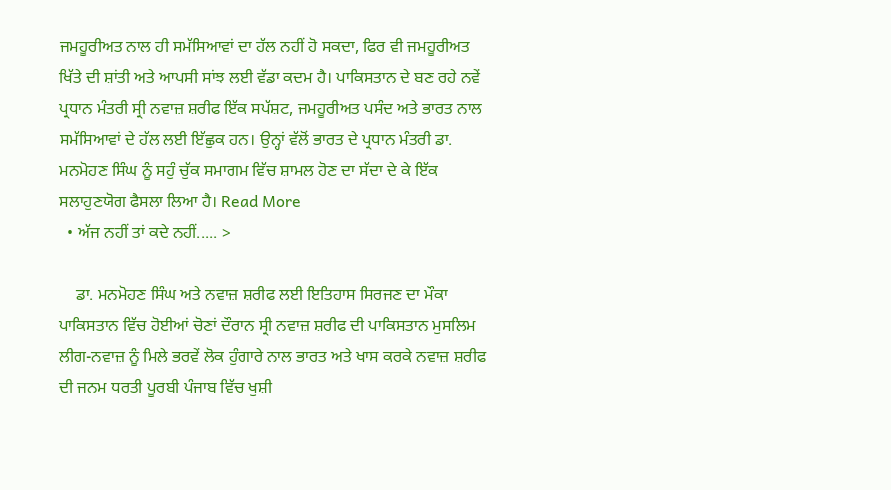ਜਮਹੂਰੀਅਤ ਨਾਲ ਹੀ ਸਮੱਸਿਆਵਾਂ ਦਾ ਹੱਲ ਨਹੀਂ ਹੋ ਸਕਦਾ, ਫਿਰ ਵੀ ਜਮਹੂਰੀਅਤ ਖਿੱਤੇ ਦੀ ਸ਼ਾਂਤੀ ਅਤੇ ਆਪਸੀ ਸਾਂਝ ਲਈ ਵੱਡਾ ਕਦਮ ਹੈ। ਪਾਕਿਸਤਾਨ ਦੇ ਬਣ ਰਹੇ ਨਵੇਂ ਪ੍ਰਧਾਨ ਮੰਤਰੀ ਸ੍ਰੀ ਨਵਾਜ਼ ਸ਼ਰੀਫ ਇੱਕ ਸਪੱਸ਼ਟ, ਜਮਹੂਰੀਅਤ ਪਸੰਦ ਅਤੇ ਭਾਰਤ ਨਾਲ ਸਮੱਸਿਆਵਾਂ ਦੇ ਹੱਲ ਲਈ ਇੱਛੁਕ ਹਨ। ਉਨ੍ਹਾਂ ਵੱਲੋਂ ਭਾਰਤ ਦੇ ਪ੍ਰਧਾਨ ਮੰਤਰੀ ਡਾ. ਮਨਮੋਹਣ ਸਿੰਘ ਨੂੰ ਸਹੁੰ ਚੁੱਕ ਸਮਾਗਮ ਵਿੱਚ ਸ਼ਾਮਲ ਹੋਣ ਦਾ ਸੱਦਾ ਦੇ ਕੇ ਇੱਕ ਸਲਾਹੁਣਯੋਗ ਫੈਸਲਾ ਲਿਆ ਹੈ। Read More
  • ਅੱਜ ਨਹੀਂ ਤਾਂ ਕਦੇ ਨਹੀਂ..... >

    ਡਾ. ਮਨਮੋਹਣ ਸਿੰਘ ਅਤੇ ਨਵਾਜ਼ ਸ਼ਰੀਫ ਲਈ ਇਤਿਹਾਸ ਸਿਰਜਣ ਦਾ ਮੌਕਾ ਪਾਕਿਸਤਾਨ ਵਿੱਚ ਹੋਈਆਂ ਚੋਣਾਂ ਦੌਰਾਨ ਸ੍ਰੀ ਨਵਾਜ਼ ਸ਼ਰੀਫ ਦੀ ਪਾਕਿਸਤਾਨ ਮੁਸਲਿਮ ਲੀਗ-ਨਵਾਜ਼ ਨੂੰ ਮਿਲੇ ਭਰਵੇਂ ਲੋਕ ਹੁੰਗਾਰੇ ਨਾਲ ਭਾਰਤ ਅਤੇ ਖਾਸ ਕਰਕੇ ਨਵਾਜ਼ ਸ਼ਰੀਫ ਦੀ ਜਨਮ ਧਰਤੀ ਪੂਰਬੀ ਪੰਜਾਬ ਵਿੱਚ ਖੁਸ਼ੀ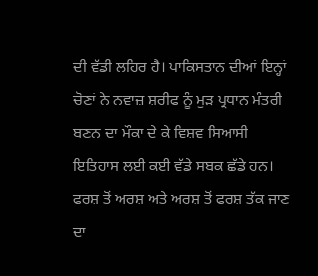ਦੀ ਵੱਡੀ ਲਹਿਰ ਹੈ। ਪਾਕਿਸਤਾਨ ਦੀਆਂ ਇਨ੍ਹਾਂ ਚੋਣਾਂ ਨੇ ਨਵਾਜ਼ ਸ਼ਰੀਫ ਨੂੰ ਮੁੜ ਪ੍ਰਧਾਨ ਮੰਤਰੀ  ਬਣਨ ਦਾ ਮੌਕਾ ਦੇ ਕੇ ਵਿਸ਼ਵ ਸਿਆਸੀ ਇਤਿਹਾਸ ਲਈ ਕਈ ਵੱਡੇ ਸਬਕ ਛੱਡੇ ਹਨ। ਫਰਸ਼ ਤੋਂ ਅਰਸ਼ ਅਤੇ ਅਰਸ਼ ਤੋਂ ਫਰਸ਼ ਤੱਕ ਜਾਣ ਦਾ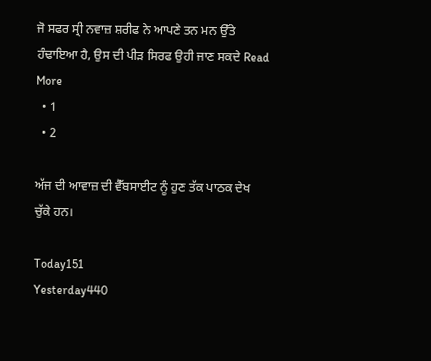ਜੋ ਸਫਰ ਸ੍ਰੀ ਨਵਾਜ਼ ਸ਼ਰੀਫ ਨੇ ਆਪਣੇ ਤਨ ਮਨ ਉੱਤੇ ਹੰਢਾਇਆ ਹੈ, ਉਸ ਦੀ ਪੀੜ ਸਿਰਫ ਉਹੀ ਜਾਣ ਸਕਦੇ Read More
  • 1
  • 2

ਅੱਜ ਦੀ ਆਵਾਜ਼ ਦੀ ਵੈੱਬਸਾਈਟ ਨੂੰ ਹੁਣ ਤੱਕ ਪਾਠਕ ਦੇਖ ਚੁੱਕੇ ਹਨ।

Today151
Yesterday440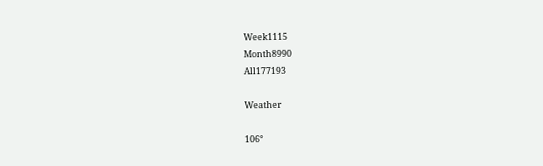Week1115
Month8990
All177193

Weather

106°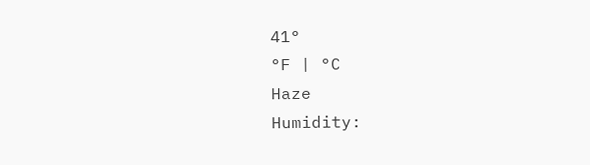41°
°F | °C
Haze
Humidity: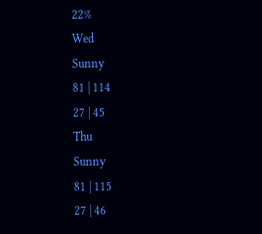22%
Wed
Sunny
81 | 114
27 | 45
Thu
Sunny
81 | 115
27 | 46